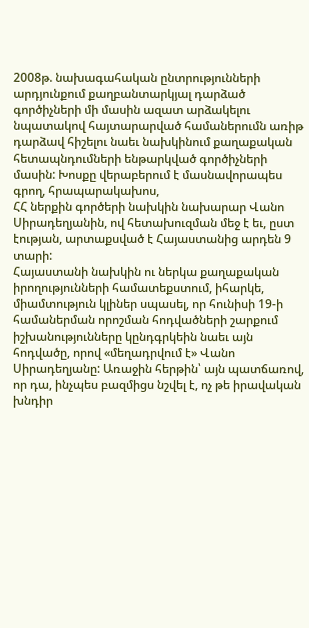2008թ. նախագահական ընտրությունների արդյունքում քաղբանտարկյալ դարձած գործիչների մի մասին ազատ արձակելու նպատակով հայտարարված համաներումն առիթ դարձավ հիշելու նաեւ նախկինում քաղաքական հետապնդումների ենթարկված գործիչների մասին: Խոսքը վերաբերում է մասնավորապես գրող, հրապարակախոս,
ՀՀ ներքին գործերի նախկին նախարար Վանո Սիրադեղյանին, ով հետախուզման մեջ է եւ, ըստ էության, արտաքսված է Հայաստանից արդեն 9 տարի:
Հայաստանի նախկին ու ներկա քաղաքական իրողությունների համատեքստում, իհարկե, միամտություն կլիներ սպասել, որ հունիսի 19-ի համաներման որոշման հոդվածների շարքում իշխանությունները կընդգրկեին նաեւ այն հոդվածը, որով «մեղադրվում է» Վանո Սիրադեղյանը: Առաջին հերթին՝ այն պատճառով, որ դա, ինչպես բազմիցս նշվել է, ոչ թե իրավական խնդիր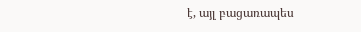է, այլ բացառապես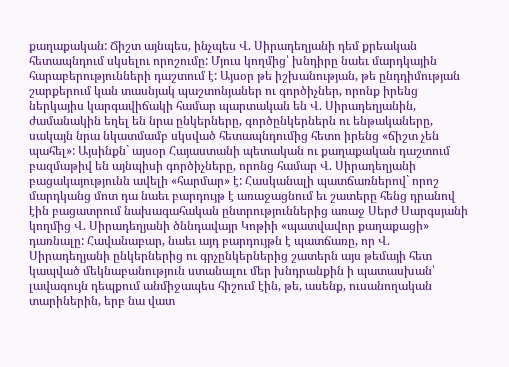քաղաքական: Ճիշտ այնպես, ինչպես Վ. Սիրադեղյանի դեմ քրեական հետապնդում սկսելու որոշումը: Մյուս կողմից՝ խնդիրը նաեւ մարդկային հարաբերությունների դաշտում է: Այսօր թե իշխանության, թե ընդդիմության շարքերում կան տասնյակ պաշտոնյաներ ու գործիչներ, որոնք իրենց ներկայիս կարգավիճակի համար պարտական են Վ. Սիրադեղյանին, ժամանակին եղել են նրա ընկերները, գործընկերներն ու ենթակաները, սակայն նրա նկատմամբ սկսված հետապնդումից հետո իրենց «ճիշտ չեն պահել»: Այսինքն` այսօր Հայաստանի պետական ու քաղաքական դաշտում բազմաթիվ են այնպիսի գործիչները, որոնց համար Վ. Սիրադեղյանի բացակայությունն ավելի «հարմար» է: Հասկանալի պատճառներով` որոշ մարդկանց մոտ դա նաեւ բարդույթ է առաջացնում եւ շատերը հենց դրանով էին բացատրում նախագահական ընտրություններից առաջ Սերժ Սարգսյանի կողմից Վ. Սիրադեղյանի ծննդավայր Կոթիի «պատվավոր քաղաքացի» դառնալը: Հավանաբար, նաեւ այդ բարդույթն է պատճառը, որ Վ. Սիրադեղյանի ընկերներից ու գրչընկերներից շատերն այս թեմայի հետ կապված մեկնաբանություն ստանալու մեր խնդրանքին ի պատասխան՝ լավագույն դեպքում անմիջապես հիշում էին, թե, ասենք, ուսանողական տարիներին, երբ նա վատ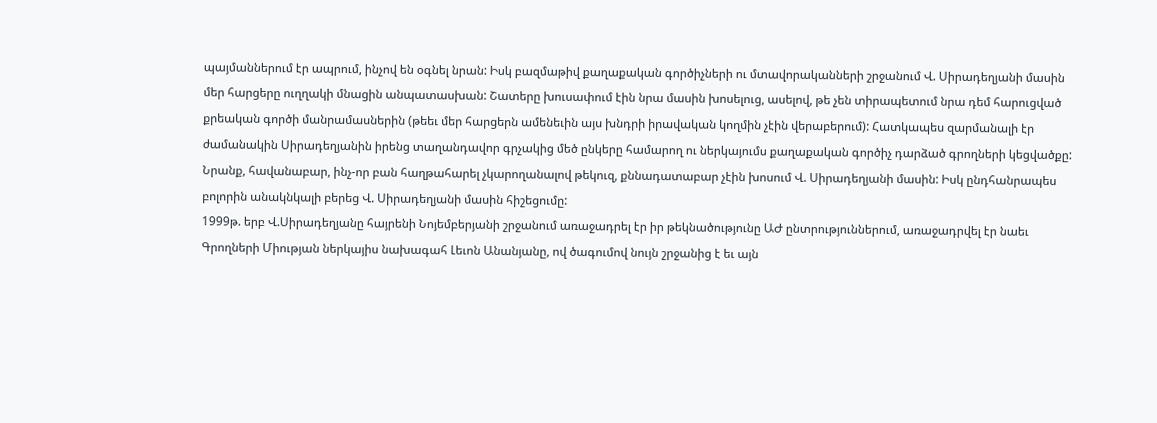պայմաններում էր ապրում, ինչով են օգնել նրան: Իսկ բազմաթիվ քաղաքական գործիչների ու մտավորականների շրջանում Վ. Սիրադեղյանի մասին մեր հարցերը ուղղակի մնացին անպատասխան: Շատերը խուսափում էին նրա մասին խոսելուց, ասելով, թե չեն տիրապետում նրա դեմ հարուցված քրեական գործի մանրամասներին (թեեւ մեր հարցերն ամենեւին այս խնդրի իրավական կողմին չէին վերաբերում): Հատկապես զարմանալի էր ժամանակին Սիրադեղյանին իրենց տաղանդավոր գրչակից մեծ ընկերը համարող ու ներկայումս քաղաքական գործիչ դարձած գրողների կեցվածքը: Նրանք, հավանաբար, ինչ-որ բան հաղթահարել չկարողանալով թեկուզ, քննադատաբար չէին խոսում Վ. Սիրադեղյանի մասին: Իսկ ընդհանրապես բոլորին անակնկալի բերեց Վ. Սիրադեղյանի մասին հիշեցումը:
1999թ. երբ Վ.Սիրադեղյանը հայրենի Նոյեմբերյանի շրջանում առաջադրել էր իր թեկնածությունը ԱԺ ընտրություններում, առաջադրվել էր նաեւ Գրողների Միության ներկայիս նախագահ Լեւոն Անանյանը, ով ծագումով նույն շրջանից է եւ այն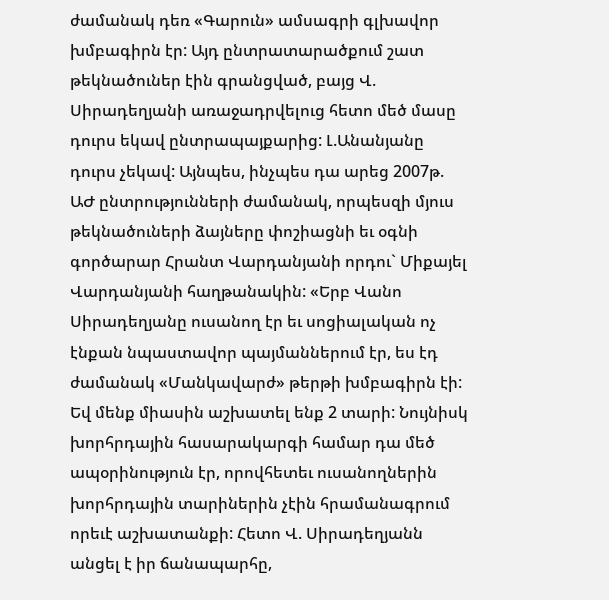ժամանակ դեռ «Գարուն» ամսագրի գլխավոր խմբագիրն էր: Այդ ընտրատարածքում շատ թեկնածուներ էին գրանցված, բայց Վ. Սիրադեղյանի առաջադրվելուց հետո մեծ մասը դուրս եկավ ընտրապայքարից: Լ.Անանյանը դուրս չեկավ: Այնպես, ինչպես դա արեց 2007թ. ԱԺ ընտրությունների ժամանակ, որպեսզի մյուս թեկնածուների ձայները փոշիացնի եւ օգնի գործարար Հրանտ Վարդանյանի որդու` Միքայել Վարդանյանի հաղթանակին: «Երբ Վանո Սիրադեղյանը ուսանող էր եւ սոցիալական ոչ էնքան նպաստավոր պայմաններում էր, ես էդ ժամանակ «Մանկավարժ» թերթի խմբագիրն էի: Եվ մենք միասին աշխատել ենք 2 տարի: Նույնիսկ խորհրդային հասարակարգի համար դա մեծ ապօրինություն էր, որովհետեւ ուսանողներին խորհրդային տարիներին չէին հրամանագրում որեւէ աշխատանքի: Հետո Վ. Սիրադեղյանն անցել է իր ճանապարհը,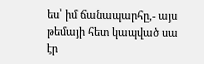ես՝ իմ ճանապարհը,- այս թեմայի հետ կապված սա էր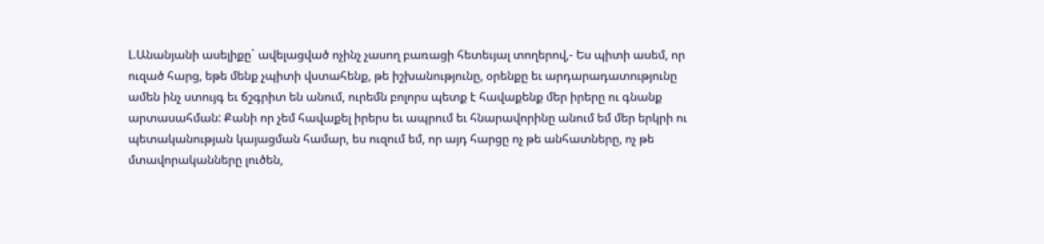Լ.Անանյանի ասելիքը` ավելացված ոչինչ չասող բառացի հետեւյալ տողերով,- Ես պիտի ասեմ, որ ուզած հարց, եթե մենք չպիտի վստահենք, թե իշխանությունը, օրենքը եւ արդարադատությունը ամեն ինչ ստույգ եւ ճշգրիտ են անում, ուրեմն բոլորս պետք է հավաքենք մեր իրերը ու գնանք արտասահման: Քանի որ չեմ հավաքել իրերս եւ ապրում եւ հնարավորինը անում եմ մեր երկրի ու պետականության կայացման համար, ես ուզում եմ, որ այդ հարցը ոչ թե անհատները, ոչ թե մտավորականները լուծեն,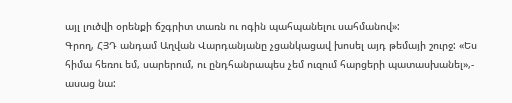այլ լուծվի օրենքի ճշգրիտ տառն ու ոգին պահպանելու սահմանով»:
Գրող, ՀՅԴ անդամ Աղվան Վարդանյանը չցանկացավ խոսել այդ թեմայի շուրջ: «Ես հիմա հեռու եմ, սարերում, ու ընդհանրապես չեմ ուզում հարցերի պատասխանել»,- ասաց նա: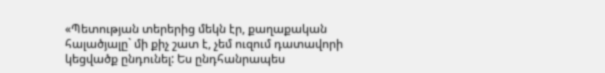«Պետության տերերից մեկն էր, քաղաքական հալածյալը` մի քիչ շատ է, չեմ ուզում դատավորի կեցվածք ընդունել: Ես ընդհանրապես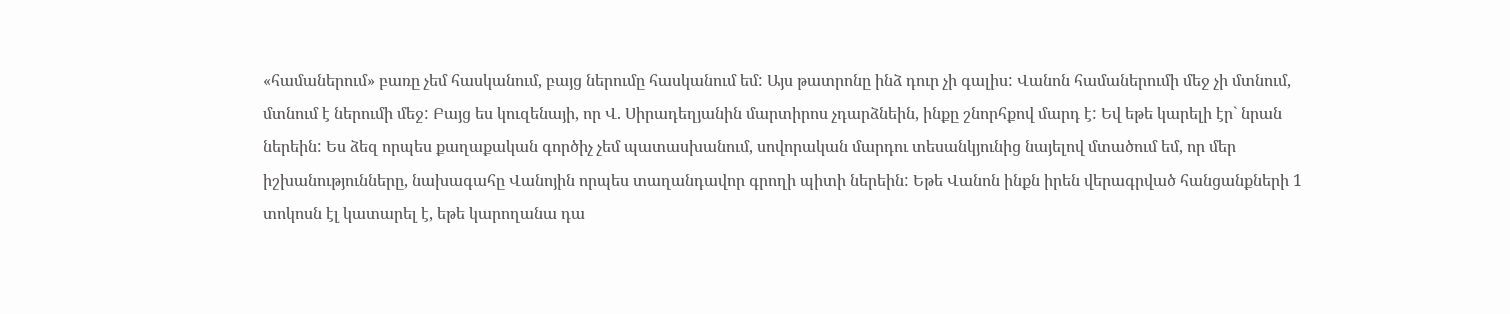«համաներում» բառը չեմ հասկանում, բայց ներումը հասկանում եմ: Այս թատրոնը ինձ դուր չի գալիս: Վանոն համաներումի մեջ չի մտնում, մտնում է ներումի մեջ: Բայց ես կուզենայի, որ Վ. Սիրադեղյանին մարտիրոս չդարձնեին, ինքը շնորհքով մարդ է: Եվ եթե կարելի էր` նրան ներեին: Ես ձեզ որպես քաղաքական գործիչ չեմ պատասխանում, սովորական մարդու տեսանկյունից նայելով մտածում եմ, որ մեր իշխանությունները, նախագահը Վանոյին որպես տաղանդավոր գրողի պիտի ներեին: Եթե Վանոն ինքն իրեն վերագրված հանցանքների 1 տոկոսն էլ կատարել է, եթե կարողանա դա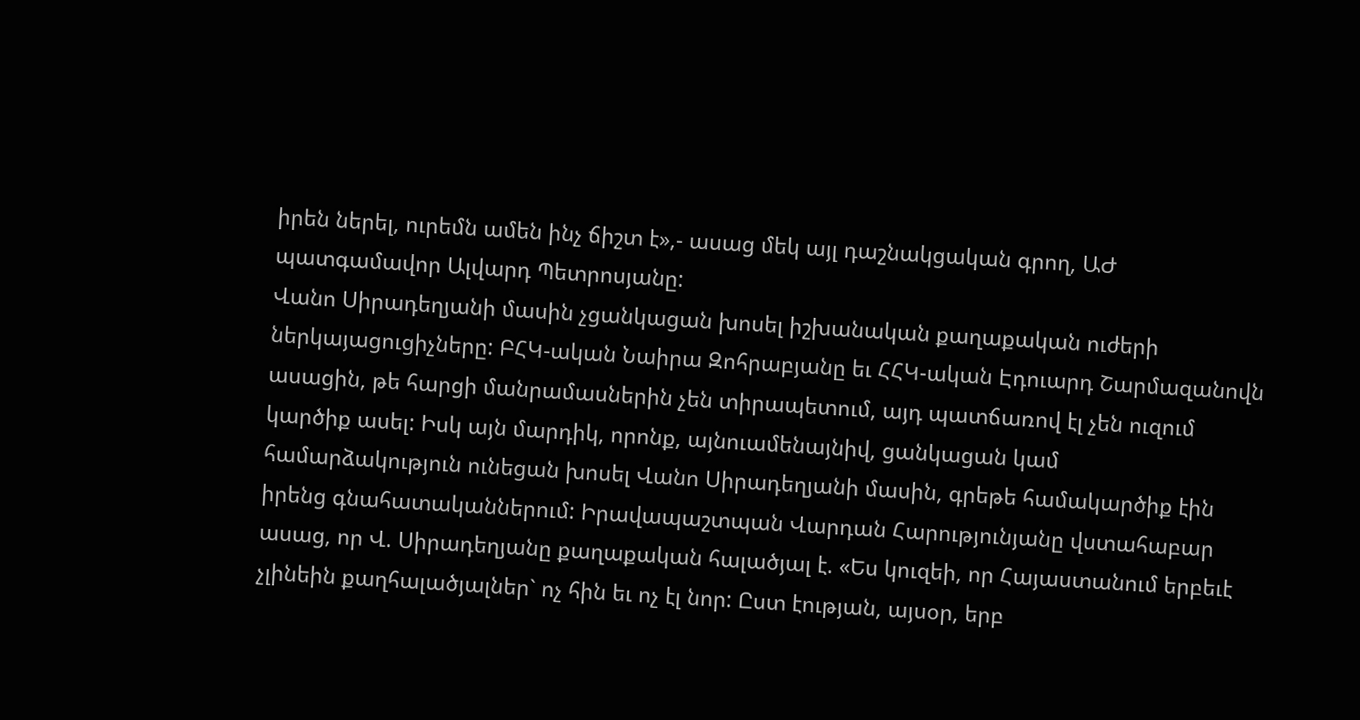իրեն ներել, ուրեմն ամեն ինչ ճիշտ է»,- ասաց մեկ այլ դաշնակցական գրող, ԱԺ պատգամավոր Ալվարդ Պետրոսյանը:
Վանո Սիրադեղյանի մասին չցանկացան խոսել իշխանական քաղաքական ուժերի ներկայացուցիչները: ԲՀԿ-ական Նաիրա Զոհրաբյանը եւ ՀՀԿ-ական Էդուարդ Շարմազանովն ասացին, թե հարցի մանրամասներին չեն տիրապետում, այդ պատճառով էլ չեն ուզում կարծիք ասել: Իսկ այն մարդիկ, որոնք, այնուամենայնիվ, ցանկացան կամ համարձակություն ունեցան խոսել Վանո Սիրադեղյանի մասին, գրեթե համակարծիք էին իրենց գնահատականներում: Իրավապաշտպան Վարդան Հարությունյանը վստահաբար ասաց, որ Վ. Սիրադեղյանը քաղաքական հալածյալ է. «Ես կուզեի, որ Հայաստանում երբեւէ չլինեին քաղհալածյալներ` ոչ հին եւ ոչ էլ նոր: Ըստ էության, այսօր, երբ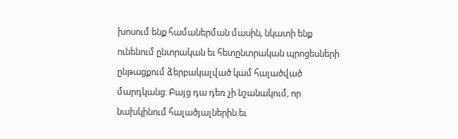խոսում ենք համաներման մասին, նկատի ենք ունենում ընտրական եւ հետընտրական պրոցեսների ընթացքում ձերբակալված կամ հալածված մարդկանց: Բայց դա դեռ չի նշանակում, որ նախկինում հալածյալներին եւ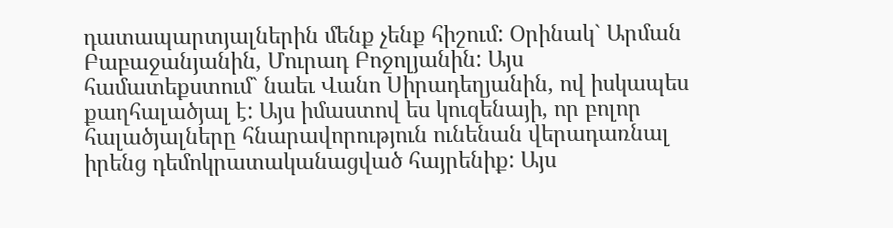դատապարտյալներին մենք չենք հիշում: Օրինակ` Արման Բաբաջանյանին, Մուրադ Բոջոլյանին: Այս համատեքստում` նաեւ Վանո Սիրադեղյանին, ով իսկապես քաղհալածյալ է: Այս իմաստով ես կուզենայի, որ բոլոր հալածյալները հնարավորություն ունենան վերադառնալ իրենց դեմոկրատականացված հայրենիք: Այս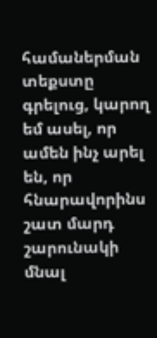համաներման տեքստը գրելուց, կարող եմ ասել, որ ամեն ինչ արել են, որ հնարավորինս շատ մարդ շարունակի մնալ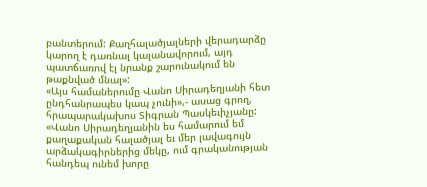բանտերում: Քաղհալածյալների վերադարձը կարող է դառնալ կալանավորում, այդ պատճառով էլ նրանք շարունակում են թաքնված մնալ»:
«Այս համաներումը Վանո Սիրադեղյանի հետ ընդհանրապես կապ չունի»,- ասաց գրող, հրապարակախոս Տիգրան Պասկեւիչյանը: «Վանո Սիրադեղյանին ես համարում եմ քաղաքական հալածյալ եւ մեր լավագույն արձակագիրներից մեկը, ում գրականության հանդեպ ունեմ խորը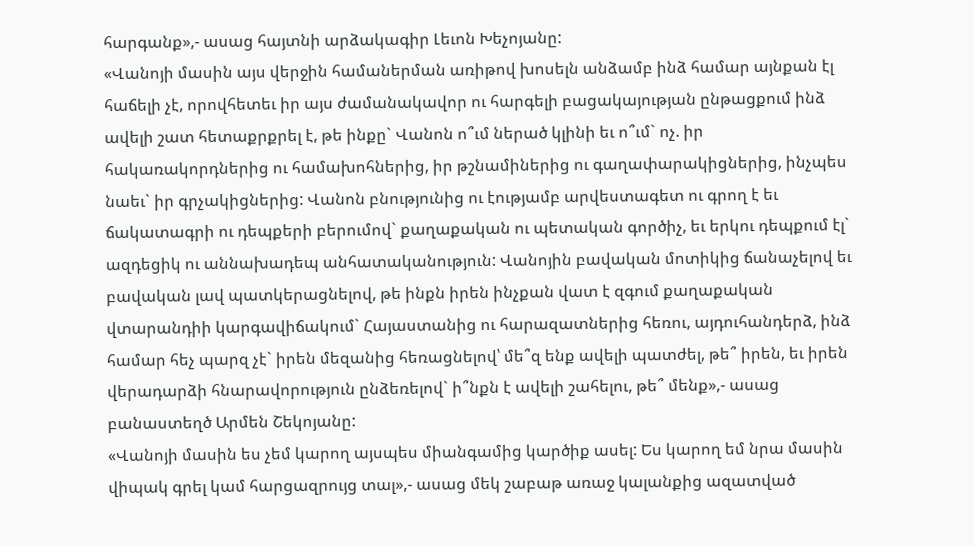հարգանք»,- ասաց հայտնի արձակագիր Լեւոն Խեչոյանը:
«Վանոյի մասին այս վերջին համաներման առիթով խոսելն անձամբ ինձ համար այնքան էլ հաճելի չէ, որովհետեւ իր այս ժամանակավոր ու հարգելի բացակայության ընթացքում ինձ ավելի շատ հետաքրքրել է, թե ինքը` Վանոն ո՞ւմ ներած կլինի եւ ո՞ւմ` ոչ. իր հակառակորդներից ու համախոհներից, իր թշնամիներից ու գաղափարակիցներից, ինչպես նաեւ` իր գրչակիցներից: Վանոն բնությունից ու էությամբ արվեստագետ ու գրող է եւ ճակատագրի ու դեպքերի բերումով` քաղաքական ու պետական գործիչ, եւ երկու դեպքում էլ` ազդեցիկ ու աննախադեպ անհատականություն: Վանոյին բավական մոտիկից ճանաչելով եւ բավական լավ պատկերացնելով, թե ինքն իրեն ինչքան վատ է զգում քաղաքական վտարանդիի կարգավիճակում` Հայաստանից ու հարազատներից հեռու, այդուհանդերձ, ինձ համար հեչ պարզ չէ` իրեն մեզանից հեռացնելով՝ մե՞զ ենք ավելի պատժել, թե՞ իրեն, եւ իրեն վերադարձի հնարավորություն ընձեռելով` ի՞նքն է ավելի շահելու, թե՞ մենք»,- ասաց բանաստեղծ Արմեն Շեկոյանը:
«Վանոյի մասին ես չեմ կարող այսպես միանգամից կարծիք ասել: Ես կարող եմ նրա մասին վիպակ գրել կամ հարցազրույց տալ»,- ասաց մեկ շաբաթ առաջ կալանքից ազատված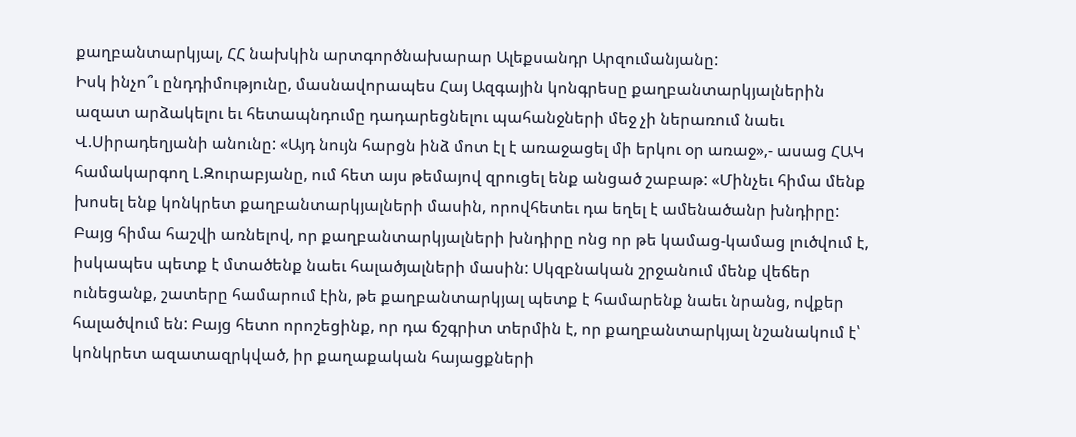քաղբանտարկյալ, ՀՀ նախկին արտգործնախարար Ալեքսանդր Արզումանյանը:
Իսկ ինչո՞ւ ընդդիմությունը, մասնավորապես Հայ Ազգային կոնգրեսը քաղբանտարկյալներին ազատ արձակելու եւ հետապնդումը դադարեցնելու պահանջների մեջ չի ներառում նաեւ Վ.Սիրադեղյանի անունը: «Այդ նույն հարցն ինձ մոտ էլ է առաջացել մի երկու օր առաջ»,- ասաց ՀԱԿ համակարգող Լ.Զուրաբյանը, ում հետ այս թեմայով զրուցել ենք անցած շաբաթ: «Մինչեւ հիմա մենք խոսել ենք կոնկրետ քաղբանտարկյալների մասին, որովհետեւ դա եղել է ամենածանր խնդիրը: Բայց հիմա հաշվի առնելով, որ քաղբանտարկյալների խնդիրը ոնց որ թե կամաց-կամաց լուծվում է, իսկապես պետք է մտածենք նաեւ հալածյալների մասին: Սկզբնական շրջանում մենք վեճեր ունեցանք, շատերը համարում էին, թե քաղբանտարկյալ պետք է համարենք նաեւ նրանց, ովքեր հալածվում են: Բայց հետո որոշեցինք, որ դա ճշգրիտ տերմին է, որ քաղբանտարկյալ նշանակում է՝ կոնկրետ ազատազրկված, իր քաղաքական հայացքների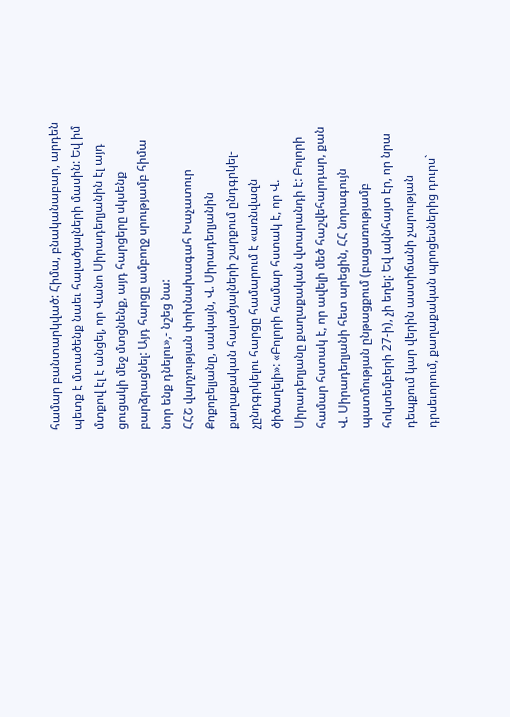համար բանտարկված: Հիմա, բնականաբար, արդեն պետք է մտածենք նաեւ հալածյալների մասին: Եվ իմ մտքով էլ է անցել, որ Վանո Սիրադեղյանին էլ այդ ցուցակի մեջ մտցնենք, այդ հարցերը սկսենք բարձրացնել: Այդ հարցը ամբողջ սրությամբ հիմա նոր ենք դնելու»,- նշեց նա:
ՀՀՇ վարչության փոխնախագահ Խաչատուր Քոքոբելյանը, սակայն, Վ. Սիրադեղյանին քաղաքական հալածյալների շարքում ընդգրկել-չընդգրկելու հարցը համարում է «առնվազն ծիծաղելի»: «Բոլորի համար հստակ է, որ Վ. Սիրադեղյանը քաղաքական վտարանդի է: Բոլորի համար հստակ է, որ ավելի մեծ հաշվեհարդար, քան Վ. Սիրադեղյանի հետ արեցին, ՀՀ նորագույն պատմության ընթացքում (բացառությամբ հոկտեմբերի 27-ի), չի եղել: Եվ ակնհայտ էր, որ նրա դեպքում կար վերին աստիճանի չարության դրսեւորում, քաղաքական պրոցեսներից դուրս`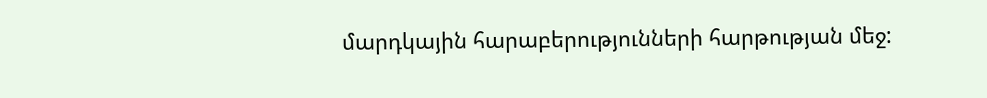մարդկային հարաբերությունների հարթության մեջ: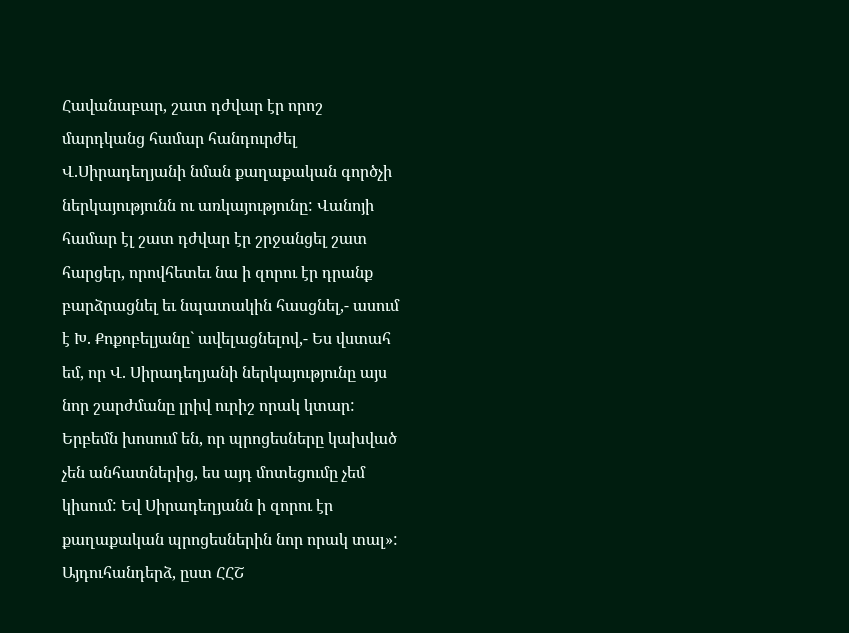Հավանաբար, շատ դժվար էր որոշ մարդկանց համար հանդուրժել Վ.Սիրադեղյանի նման քաղաքական գործչի ներկայությունն ու առկայությունը: Վանոյի համար էլ շատ դժվար էր շրջանցել շատ հարցեր, որովհետեւ նա ի զորու էր դրանք բարձրացնել եւ նպատակին հասցնել,- ասում է Խ. Քոքոբելյանը` ավելացնելով,- Ես վստահ եմ, որ Վ. Սիրադեղյանի ներկայությունը այս նոր շարժմանը լրիվ ուրիշ որակ կտար: Երբեմն խոսում են, որ պրոցեսները կախված չեն անհատներից, ես այդ մոտեցումը չեմ կիսում: Եվ Սիրադեղյանն ի զորու էր քաղաքական պրոցեսներին նոր որակ տալ»: Այդուհանդերձ, ըստ ՀՀՇ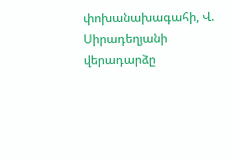փոխանախագահի, Վ. Սիրադեղյանի վերադարձը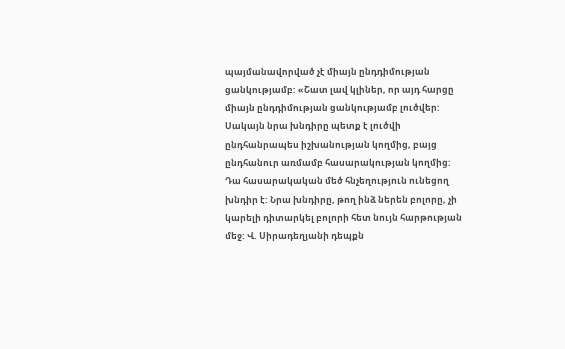պայմանավորված չէ միայն ընդդիմության ցանկությամբ: «Շատ լավ կլիներ, որ այդ հարցը միայն ընդդիմության ցանկությամբ լուծվեր: Սակայն նրա խնդիրը պետք է լուծվի ընդհանրապես իշխանության կողմից, բայց ընդհանուր առմամբ հասարակության կողմից: Դա հասարակական մեծ հնչեղություն ունեցող խնդիր է: Նրա խնդիրը, թող ինձ ներեն բոլորը, չի կարելի դիտարկել բոլորի հետ նույն հարթության մեջ: Վ. Սիրադեղյանի դեպքն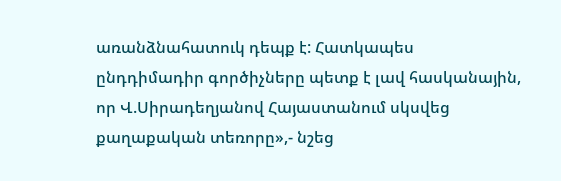առանձնահատուկ դեպք է: Հատկապես ընդդիմադիր գործիչները պետք է լավ հասկանային, որ Վ.Սիրադեղյանով Հայաստանում սկսվեց քաղաքական տեռորը»,- նշեց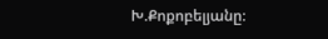Խ.Քոքոբելյանը: